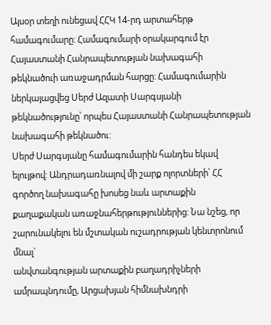Այսօր տեղի ունեցավ ՀՀԿ 14-րդ արտահերթ համագումարը: Համագումարի օրակարգում էր Հայաստանի Հանրապետության նախագահի թեկնածուի առաջադրման հարցը: Համագումարին ներկայացվեց Սերժ Ազատի Սարգսյանի թեկնածությունը՝ որպես Հայաստանի Հանրապետության նախագահի թեկնածու:
Սերժ Սարգսյանը համագումարին հանդես եկավ ելույթով: Անդրադառնալով մի շարք ոլորտների՝ ՀՀ գործող նախագահը խոսեց նաև արտաքին քաղաքական առաջնահերթություններից: Նա նշեց, որ շարունակելու են մշտական ուշադրության կենտրոնում մնալ`
անվտանգության արտաքին բաղադրիչների ամրապնդումը, Արցախյան հիմնախնդրի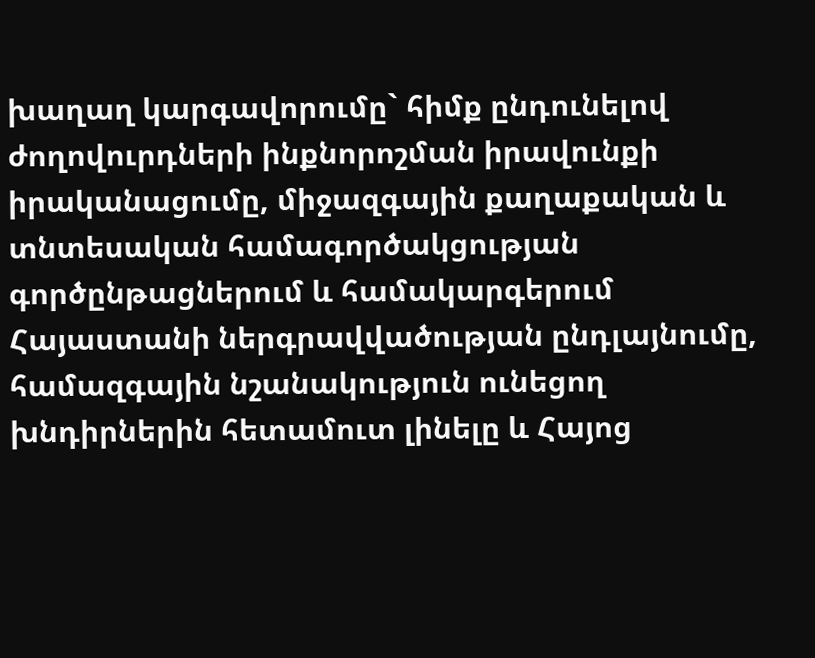խաղաղ կարգավորումը` հիմք ընդունելով ժողովուրդների ինքնորոշման իրավունքի իրականացումը, միջազգային քաղաքական և տնտեսական համագործակցության գործընթացներում և համակարգերում Հայաստանի ներգրավվածության ընդլայնումը, համազգային նշանակություն ունեցող խնդիրներին հետամուտ լինելը և Հայոց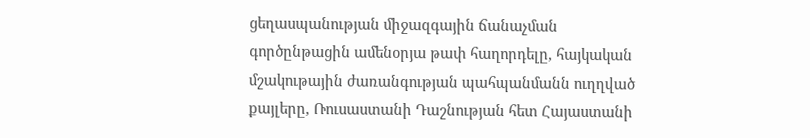ցեղասպանության միջազգային ճանաչման գործընթացին ամենօրյա թափ հաղորդելը, հայկական մշակութային ժառանգության պահպանմանն ուղղված քայլերը, Ռուսաստանի Դաշնության հետ Հայաստանի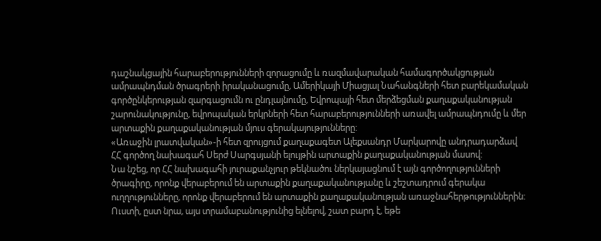դաշնակցային հարաբերությունների զորացումը և ռազմավարական համագործակցության ամրապնդման ծրագրերի իրականացումը, Ամերիկայի Միացյալ Նահանգների հետ բարեկամական գործընկերության զարգացումն ու ընդլայնումը, Եվրոպայի հետ մերձեցման քաղաքականության շարունակությունը, եվրոպական երկրների հետ հարաբերությունների առավել ամրապնդումը և մեր արտաքին քաղաքականության մյուս գերակայությունները:
«Առաջին լրատվական»-ի հետ զրույցում քաղաքագետ Ալեքսանդր Մարկարովը անդրադարձավ ՀՀ գործող նախագահ Սերժ Սարգսյանի ելույթին արտաքին քաղաքականության մասով:
Նա նշեց, որ ՀՀ նախագահի յուրաքանչյուր թեկնածու ներկայացնում է այն գործողությունների ծրագիրը, որոնք վերաբերում են արտաքին քաղաքականությանը և շեշտադրում գերակա ուղղությունները, որոնք վերաբերում են արտաքին քաղաքականության առաջնահերթություններին: Ուստի, ըստ նրա, այս տրամաբանությունից ելնելով, շատ բարդ է, եթե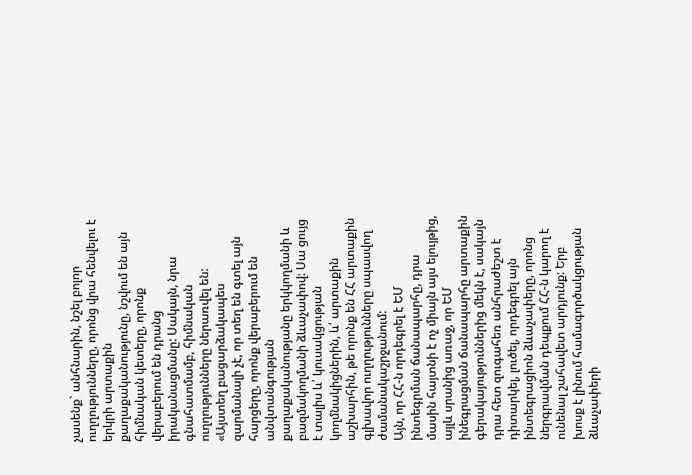չասենք` անհնարին, նշել բոլոր ուղղությունները, որոնց վրա հենվելու է երկրի արտաքին քաղաքականությունը, նշվում են այն հիմնական կետերը, որոնք վերաբերում են դրանց իրականացմանը: Սակայն, նրա գնահատմամբ, հիմնական ուղղությունները ներառվել են:
«Այստեղ բացարձակապես զարմանալի չէ, որ տեղ են գտել այն հարցերը, որոնք վերաբերում են անվտանգության քաղաքականությանը երկկողմանի և բազմակողմանի ձևաչափով: Սա ցույց է տալիս և՛ կուսակցության կողմնակիցներին, և՛ արտաքին աշխարհին, թե որոնք են ՀՀ արտաքին գլխավոր ուղղությունները սպասվող ժամանակաշրջանում:
Այն, որ ՀՀ-ն որդեգրել է ԵՄ ինտեգրման ճանապարհը, դրա մասին հայտնի է ոչ միայն այս ելույթից, այլև սրանից առաջ, որ ԵՄ ինեգրացման ճանապարհը արտաքին գերակայություններից մեկն է, սակայն դրա հետ զուգահեռ անհրաժեշտ է դիտարկել, լուծել, որդեգրել այն ինտեգրացիոն ձևաչափերը, որոնց ներգրավման դեպքում ՀՀ-ն կարող է ունենալ շահավետ արդյունք: Երբ խոսք է լինում համագործակցության ձևաչափերի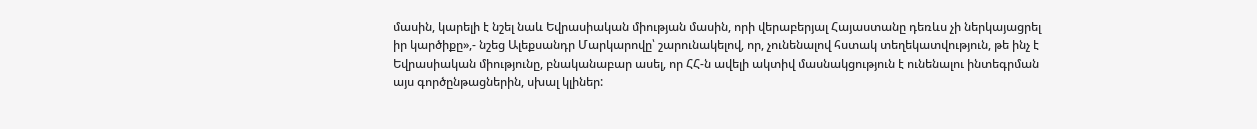մասին, կարելի է նշել նաև Եվրասիական միության մասին, որի վերաբերյալ Հայաստանը դեռևս չի ներկայացրել իր կարծիքը»,- նշեց Ալեքսանդր Մարկարովը՝ շարունակելով, որ, չունենալով հստակ տեղեկատվություն, թե ինչ է Եվրասիական միությունը, բնականաբար ասել, որ ՀՀ-ն ավելի ակտիվ մասնակցություն է ունենալու ինտեգրման այս գործընթացներին, սխալ կլիներ: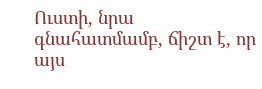Ուստի, նրա գնահատմամբ, ճիշտ է, որ այս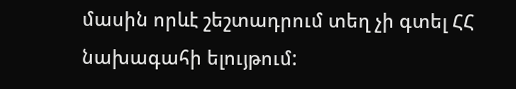մասին որևէ շեշտադրում տեղ չի գտել ՀՀ նախագահի ելույթում: